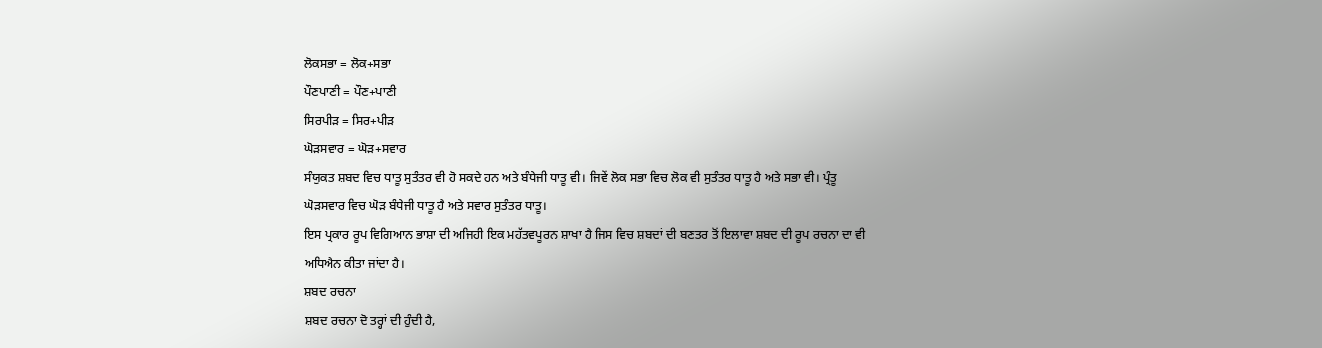ਲੋਕਸਭਾ = ਲੋਕ+ਸਭਾ
ਪੌਣਪਾਣੀ = ਪੌਣ+ਪਾਣੀ
ਸਿਰਪੀੜ = ਸਿਰ+ਪੀੜ
ਘੋੜਸਵਾਰ = ਘੋੜ+ਸਵਾਰ
ਸੰਯੁਕਤ ਸ਼ਬਦ ਵਿਚ ਧਾਤੂ ਸੁਤੰਤਰ ਵੀ ਹੋ ਸਕਦੇ ਹਨ ਅਤੇ ਬੰਧੇਜੀ ਧਾਤੂ ਵੀ। ਜਿਵੇਂ ਲੋਕ ਸਭਾ ਵਿਚ ਲੋਕ ਵੀ ਸੁਤੰਤਰ ਧਾਤੂ ਹੈ ਅਤੇ ਸਭਾ ਵੀ। ਪ੍ਰੰਤੂ ਘੋੜਸਵਾਰ ਵਿਚ ਘੋੜ ਬੰਧੇਜੀ ਧਾਤੂ ਹੈ ਅਤੇ ਸਵਾਰ ਸੁਤੰਤਰ ਧਾਤੂ।
ਇਸ ਪ੍ਰਕਾਰ ਰੂਪ ਵਿਗਿਆਨ ਭਾਸ਼ਾ ਦੀ ਅਜਿਹੀ ਇਕ ਮਹੱਤਵਪੂਰਨ ਸ਼ਾਖਾ ਹੈ ਜਿਸ ਵਿਚ ਸ਼ਬਦਾਂ ਦੀ ਬਣਤਰ ਤੋਂ ਇਲਾਵਾ ਸ਼ਬਦ ਦੀ ਰੂਪ ਰਚਨਾ ਦਾ ਵੀ ਅਧਿਐਨ ਕੀਤਾ ਜਾਂਦਾ ਹੈ।
ਸ਼ਬਦ ਰਚਨਾ
ਸ਼ਬਦ ਰਚਨਾ ਦੋ ਤਰ੍ਹਾਂ ਦੀ ਹੁੰਦੀ ਹੈ,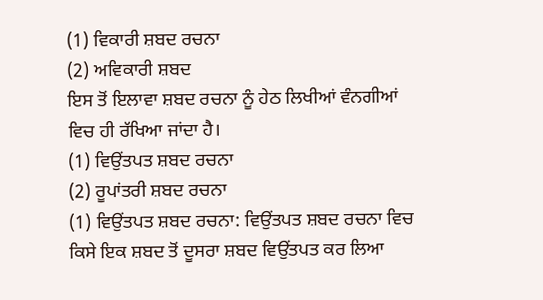(1) ਵਿਕਾਰੀ ਸ਼ਬਦ ਰਚਨਾ
(2) ਅਵਿਕਾਰੀ ਸ਼ਬਦ
ਇਸ ਤੋਂ ਇਲਾਵਾ ਸ਼ਬਦ ਰਚਨਾ ਨੂੰ ਹੇਠ ਲਿਖੀਆਂ ਵੰਨਗੀਆਂ ਵਿਚ ਹੀ ਰੱਖਿਆ ਜਾਂਦਾ ਹੈ।
(1) ਵਿਉਂਤਪਤ ਸ਼ਬਦ ਰਚਨਾ
(2) ਰੂਪਾਂਤਰੀ ਸ਼ਬਦ ਰਚਨਾ
(1) ਵਿਉਂਤਪਤ ਸ਼ਬਦ ਰਚਨਾ: ਵਿਉਂਤਪਤ ਸ਼ਬਦ ਰਚਨਾ ਵਿਚ ਕਿਸੇ ਇਕ ਸ਼ਬਦ ਤੋਂ ਦੂਸਰਾ ਸ਼ਬਦ ਵਿਉਂਤਪਤ ਕਰ ਲਿਆ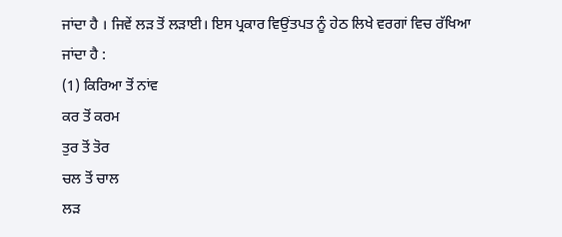ਜਾਂਦਾ ਹੈ । ਜਿਵੇਂ ਲੜ ਤੋਂ ਲੜਾਈ। ਇਸ ਪ੍ਰਕਾਰ ਵਿਉਂਤਪਤ ਨੂੰ ਹੇਠ ਲਿਖੇ ਵਰਗਾਂ ਵਿਚ ਰੱਖਿਆ ਜਾਂਦਾ ਹੈ :
(1) ਕਿਰਿਆ ਤੋਂ ਨਾਂਵ
ਕਰ ਤੋਂ ਕਰਮ
ਤੁਰ ਤੋਂ ਤੋਰ
ਚਲ ਤੋਂ ਚਾਲ
ਲੜ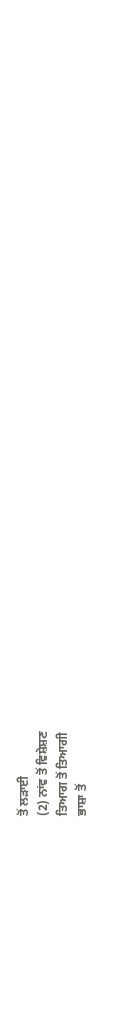ਤੋਂ ਲੜਾਈ
(2) ਨਾਂਵ ਤੋਂ ਵਿਸ਼ੇਸ਼ਣ
ਤਿਆਗ ਤੋਂ ਤਿਆਗੀ
ਭਾਸ਼ਾ ਤੋਂ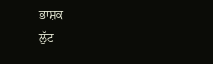ਭਾਸ਼ਕ
ਲੁੱਟ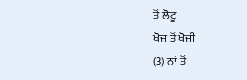ਤੋਂ ਲੋਟੂ
ਖੋਜ ਤੋਂ ਖੋਜੀ
(3) ਨਾਂ ਤੋਂ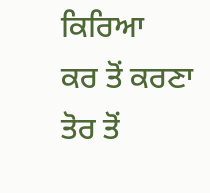ਕਿਰਿਆ
ਕਰ ਤੋਂ ਕਰਣਾ
ਤੋਰ ਤੋਂ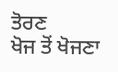ਤੋਰਣ
ਖੋਜ ਤੋਂ ਖੋਜਣਾ